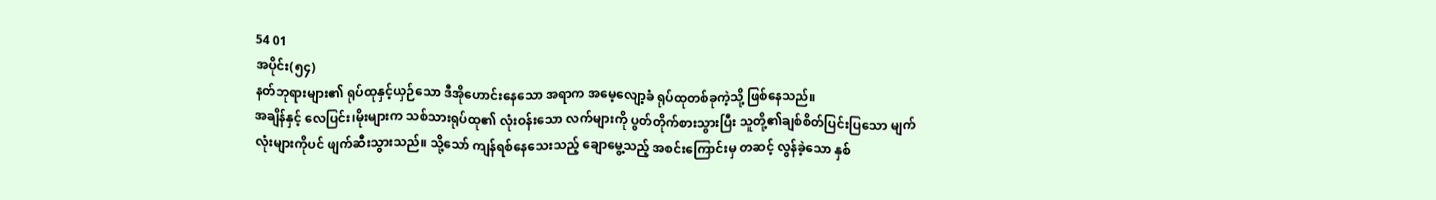54 01
အပိုင်း(၅၄)
နတ်ဘုရားများ၏ ရုပ်ထုနှင့်ယှဉ်သော ဒီအိုဟောင်းနေသော အရာက အမေ့လျော့ခံ ရုပ်ထုတစ်ခုကဲ့သို့ ဖြစ်နေသည်။
အချိန်နှင့် လေပြင်း၊မိုးများက သစ်သားရုပ်ထု၏ လုံးဝန်းသော လက်များကို ပွတ်တိုက်စားသွားပြီး သူတို့၏ချစ်စိတ်ပြင်းပြသော မျက်လုံးများကိုပင် ဖျက်ဆီးသွားသည်။ သို့သော် ကျန်ရစ်နေသေးသည့် ချောမွေ့သည့် အစင်းကြောင်းမှ တဆင့် လွန်ခဲ့သော နှစ်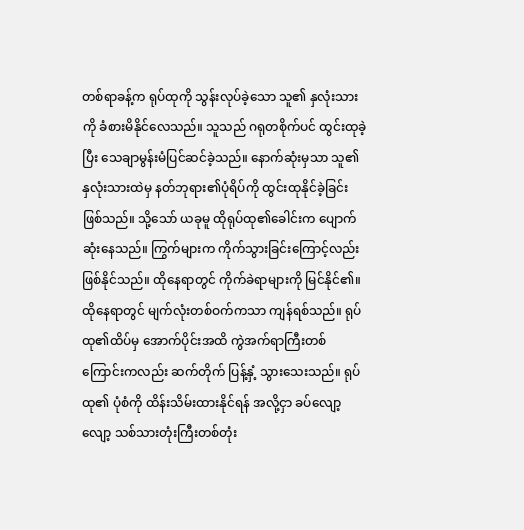တစ်ရာခန့်က ရုပ်ထုကို သွန်းလုပ်ခဲ့သော သူ၏ နှလုံးသားကို ခံစားမိနိုင်လေသည်။ သူသည် ဂရုတစိုက်ပင် ထွင်းထုခဲ့ပြီး သေချာမွန်းမံပြင်ဆင်ခဲ့သည်။ နောက်ဆုံးမှသာ သူ၏ နှလုံးသားထဲမှ နတ်ဘုရား၏ပုံရိပ်ကို ထွင်းထုနိုင်ခဲ့ခြင်း ဖြစ်သည်။ သို့သော် ယခုမူ ထိုရုပ်ထု၏ခေါင်းက ပျောက်ဆုံးနေသည်။ ကြွက်များက ကိုက်သွားခြင်းကြောင့်လည်း ဖြစ်နိုင်သည်။ ထိုနေရာတွင် ကိုက်ခဲရာများကို မြင်နိုင်၏။ ထိုနေရာတွင် မျက်လုံးတစ်ဝက်ကသာ ကျန်ရစ်သည်။ ရုပ်ထု၏ထိပ်မှ အောက်ပိုင်းအထိ ကွဲအက်ရာကြီးတစ်ကြောင်းကလည်း ဆက်တိုက် ပြန့်နှံ့ သွားသေးသည်။ ရုပ်ထု၏ ပုံစံကို ထိန်းသိမ်းထားနိုင်ရန် အလို့ငှာ ခပ်လျော့လျော့ သစ်သားတုံးကြီးတစ်တုံး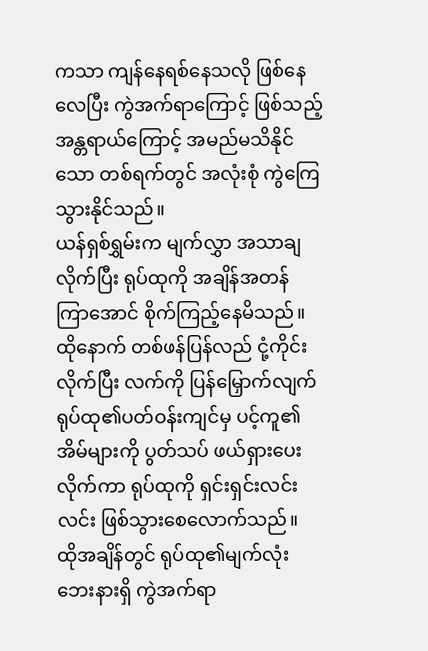ကသာ ကျန်နေရစ်နေသလို ဖြစ်နေလေပြီး ကွဲအက်ရာကြောင့် ဖြစ်သည့် အန္တရာယ်ကြောင့် အမည်မသိနိုင်သော တစ်ရက်တွင် အလုံးစုံ ကွဲကြေသွားနိုင်သည်။
ယန်ရှစ်ရွှမ်းက မျက်လွှာ အသာချလိုက်ပြီး ရုပ်ထုကို အချိန်အတန် ကြာအောင် စိုက်ကြည့်နေမိသည်။ ထိုနောက် တစ်ဖန်ပြန်လည် ငုံ့ကိုင်းလိုက်ပြီး လက်ကို ပြန်မြှောက်လျက် ရုပ်ထု၏ပတ်ဝန်းကျင်မှ ပင့်ကူ၏အိမ်များကို ပွတ်သပ် ဖယ်ရှားပေးလိုက်ကာ ရုပ်ထုကို ရှင်းရှင်းလင်းလင်း ဖြစ်သွားစေလောက်သည်။
ထိုအချိန်တွင် ရုပ်ထု၏မျက်လုံးဘေးနားရှိ ကွဲအက်ရာ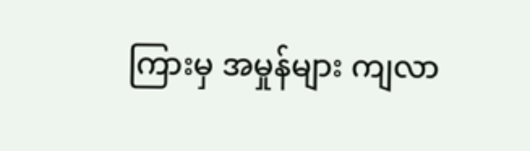ကြားမှ အမှုန်များ ကျလာ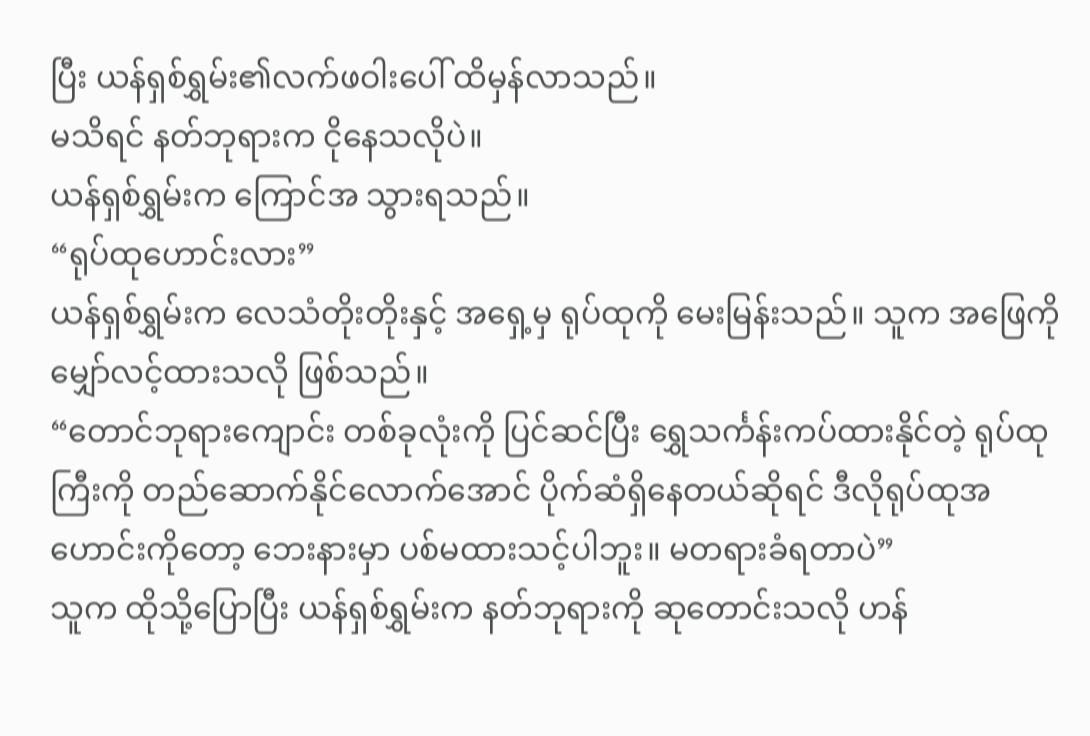ပြီး ယန်ရှစ်ရွှမ်း၏လက်ဖဝါးပေါ် ထိမှန်လာသည်။
မသိရင် နတ်ဘုရားက ငိုနေသလိုပဲ။
ယန်ရှစ်ရွှမ်းက ကြောင်အ သွားရသည်။
“ရုပ်ထုဟောင်းလား”
ယန်ရှစ်ရွှမ်းက လေသံတိုးတိုးနှင့် အရှေ့မှ ရုပ်ထုကို မေးမြန်းသည်။ သူက အဖြေကို မျှော်လင့်ထားသလို ဖြစ်သည်။
“တောင်ဘုရားကျောင်း တစ်ခုလုံးကို ပြင်ဆင်ပြီး ရွှေသင်္ကန်းကပ်ထားနိုင်တဲ့ ရုပ်ထုကြီးကို တည်ဆောက်နိုင်လောက်အောင် ပိုက်ဆံရှိနေတယ်ဆိုရင် ဒီလိုရုပ်ထုအဟောင်းကိုတော့ ဘေးနားမှာ ပစ်မထားသင့်ပါဘူး။ မတရားခံရတာပဲ”
သူက ထိုသို့ပြောပြီး ယန်ရှစ်ရွှမ်းက နတ်ဘုရားကို ဆုတောင်းသလို ဟန်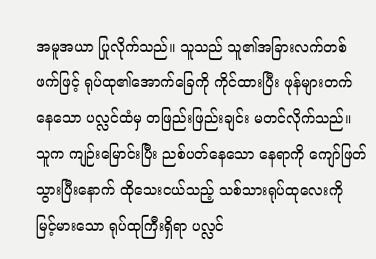အမူအယာ ပြုလိုက်သည်။ သူသည် သူ၏အခြားလက်တစ်ဖက်ဖြင့် ရုပ်ထု၏အောက်ခြေကို ကိုင်ထားပြီး ဖုန်များတက်နေသော ပလ္လင်ထံမှ တဖြည်းဖြည်းချင်း မတင်လိုက်သည်။ သူက ကျဉ်းမြောင်းပြီး ညစ်ပတ်နေသော နေရာကို ကျော်ဖြတ်သွားပြီးနောက် ထိုသေးငယ်သည့် သစ်သားရုပ်ထုလေးကို မြင့်မားသော ရုပ်ထုကြီးရှိရာ ပလ္လင်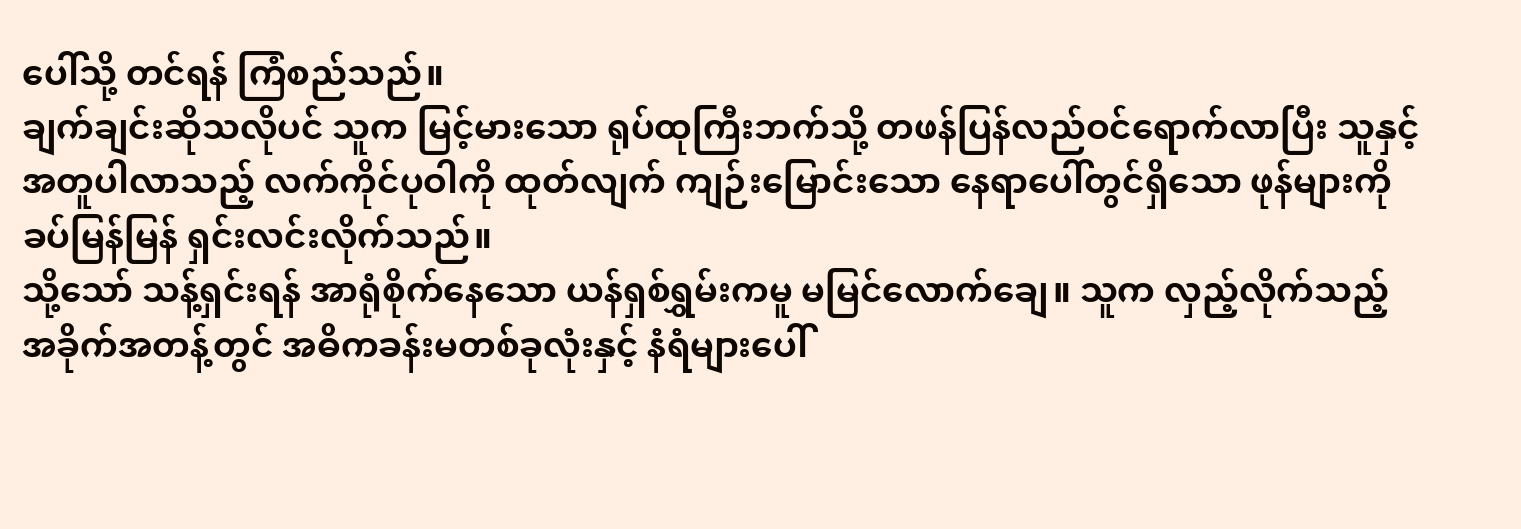ပေါ်သို့ တင်ရန် ကြံစည်သည်။
ချက်ချင်းဆိုသလိုပင် သူက မြင့်မားသော ရုပ်ထုကြီးဘက်သို့ တဖန်ပြန်လည်ဝင်ရောက်လာပြီး သူနှင့်အတူပါလာသည့် လက်ကိုင်ပုဝါကို ထုတ်လျက် ကျဉ်းမြောင်းသော နေရာပေါ်တွင်ရှိသော ဖုန်များကို ခပ်မြန်မြန် ရှင်းလင်းလိုက်သည်။
သို့သော် သန့်ရှင်းရန် အာရုံစိုက်နေသော ယန်ရှစ်ရွှမ်းကမူ မမြင်လောက်ချေ။ သူက လှည့်လိုက်သည့် အခိုက်အတန့်တွင် အဓိကခန်းမတစ်ခုလုံးနှင့် နံရံများပေါ်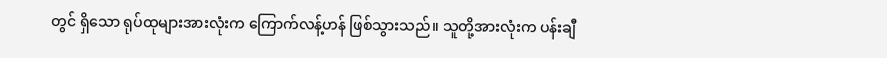တွင် ရှိသော ရုပ်ထုများအားလုံးက ကြောက်လန့်ဟန် ဖြစ်သွားသည်။ သူတို့အားလုံးက ပန်းချီ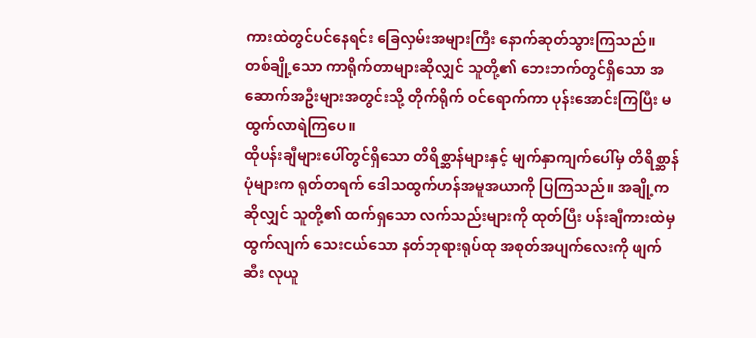ကားထဲတွင်ပင်နေရင်း ခြေလှမ်းအများကြီး နောက်ဆုတ်သွားကြသည်။ တစ်ချို့သော ကာရိုက်တာများဆိုလျှင် သူတို့၏ ဘေးဘက်တွင်ရှိသော အဆောက်အဦးများအတွင်းသို့ တိုက်ရိုက် ဝင်ရောက်ကာ ပုန်းအောင်းကြပြီး မထွက်လာရဲကြပေ။
ထိုပန်းချီများပေါ်တွင်ရှိသော တိရိစ္ဆာန်များနှင့် မျက်နှာကျက်ပေါ်မှ တိရိစ္ဆာန်ပုံများက ရုတ်တရက် ဒေါသထွက်ဟန်အမူအယာကို ပြကြသည်။ အချို့ကဆိုလျှင် သူတို့၏ ထက်ရှသော လက်သည်းများကို ထုတ်ပြီး ပန်းချီကားထဲမှ ထွက်လျက် သေးငယ်သော နတ်ဘုရားရုပ်ထု အစုတ်အပျက်လေးကို ဖျက်ဆီး လုယူ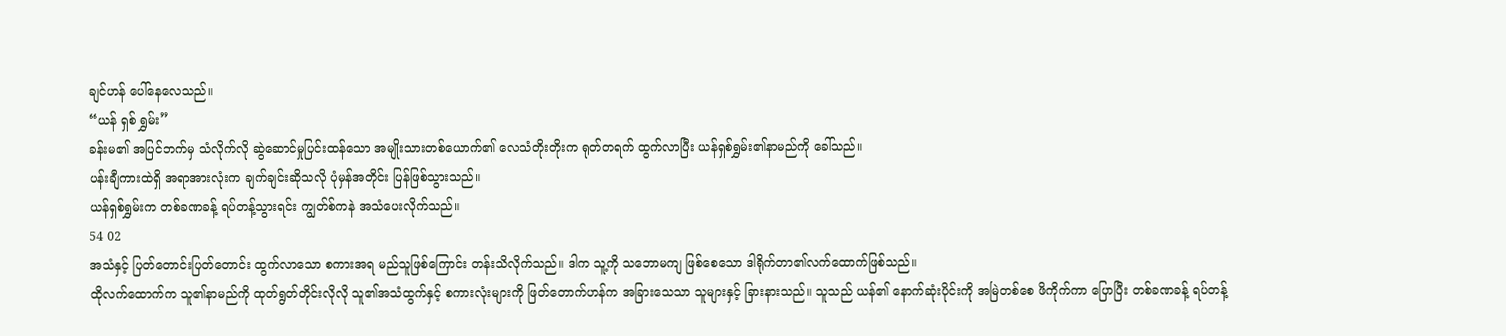ချင်ဟန် ပေါ်နေလေသည်။
“ယန် ရှစ် ရွှမ်း”
ခန်းမ၏ အပြင်ဘက်မှ သံလိုက်လို ဆွဲဆောင်မှုပြင်းထန်သော အမျိုးသားတစ်ယောက်၏ လေသံတိုးတိုးက ရုတ်တရက် ထွက်လာပြီး ယန်ရှစ်ရွှမ်း၏နာမည်ကို ခေါ်သည်။
ပန်းချီကားထဲရှိ အရာအားလုံးက ချက်ချင်းဆိုသလို ပုံမှန်အတိုင်း ပြန်ဖြစ်သွားသည်။
ယန်ရှစ်ရွှမ်းက တစ်ခဏခန့် ရပ်တန့်သွားရင်း ကျွတ်စ်ကနဲ အသံပေးလိုက်သည်။
54 02
အသံနှင့် ပြတ်တောင်းပြတ်တောင်း ထွက်လာသော စကားအရ မည်သူဖြစ်ကြောင်း တန်းသိလိုက်သည်။ ဒါက သူ့ကို သဘောမကျ ဖြစ်စေသော ဒါရိုက်တာ၏လက်ထောက်ဖြစ်သည်။
ထိုလက်ထောက်က သူ၏နာမည်ကို ထုတ်ရွတ်တိုင်းလိုလို သူ၏အသံထွက်နှင့် စကားလုံးများကို ဖြတ်တောက်ဟန်က အခြားသေသာ သူများနှင့် ခြားနားသည်။ သူသည် ယန်၏ နောက်ဆုံးပိုင်းကို အမြဲတစ်စေ ဖိကိုက်ကာ ပြောပြီး တစ်ခဏခန့် ရပ်တန့်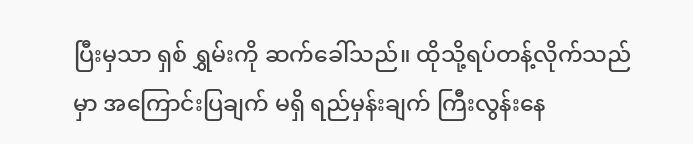ပြီးမှသာ ရှစ် ရွှမ်းကို ဆက်ခေါ်သည်။ ထိုသို့ရပ်တန့်လိုက်သည်မှာ အကြောင်းပြချက် မရှိ ရည်မှန်းချက် ကြီးလွန်းနေ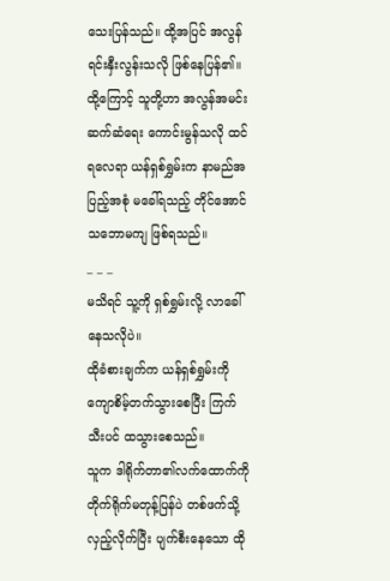သေးပြန်သည်။ ထို့အပြင် အလွန်ရင်းနှီးလွန်းသလို ဖြစ်နေပြန်၏။ ထို့ကြောင့် သူတို့ဟာ အလွန်အမင်း ဆက်ဆံရေး ကောင်းမွန်သလို ထင်ရလေရာ ယန်ရှစ်ရွှမ်းက နာမည်အပြည့်အစုံ မခေါ်ရသည့် တိုင်အောင် သဘောမကျ ဖြစ်ရသည်။
_ _ _
မသိရင် သူ့ကို ရှစ်ရွှမ်းလို့ လာခေါ်နေသလိုပဲ။
ထိုခံစားချက်က ယန်ရှစ်ရွှမ်းကို ကျောစိမ့်တက်သွားစေပြီး ကြက်သီးပင် ထသွားစေသည်။
သူက ဒါရိုက်တာ၏လက်ထောက်ကို တိုက်ရိုက်မတုန့်ပြန်ပဲ တစ်ဖက်သို့ လှည့်လိုက်ပြီး ပျက်စီးနေသော ထို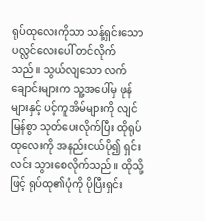ရုပ်ထုလေးကိုသာ သန့်ရှင်းသော ပလ္လင်လေးပေါ် တင်လိုက်သည်။ သွယ်လျသော လက်ချောင်းများက သူ့အပေါ်မှ ဖုန်များနှင့် ပင့်ကူအိမ်များကို လျင်မြန်စွာ သုတ်ပေးလိုက်ပြီး ထိုရုပ်ထုလေးကို အနည်းငယ်ပို၍ ရှင်းလင်း သွားစေလိုက်သည်။ ထိုသို့ဖြင့် ရုပ်ထု၏ပုံကို ပိုပြီးရှင်း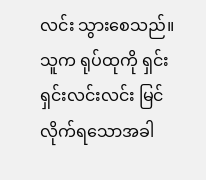လင်း သွားစေသည်။
သူက ရုပ်ထုကို ရှင်းရှင်းလင်းလင်း မြင်လိုက်ရသောအခါ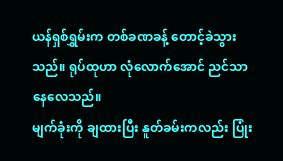ယန်ရှစ်ရွှမ်းက တစ်ခဏခန့် တောင့်ခဲသွားသည်။ ရုပ်ထုဟာ လုံလောက်အောင် ညင်သာနေလေသည်။
မျက်ခုံးကို ချထားပြီး နူတ်ခမ်းကလည်း ပြုံး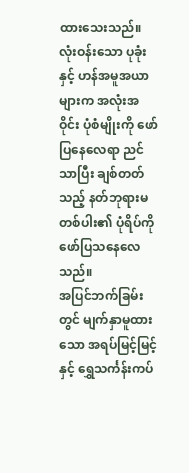ထားသေးသည်။ လုံးဝန်းသော ပုခုံးနှင့် ဟန်အမူအယာများက အလုံးအဝိုင်း ပုံစံမျိုးကို ဖော်ပြနေလေရာ ညင်သာပြီး ချစ်တတ်သည့် နတ်ဘုရားမတစ်ပါး၏ ပုံရိပ်ကို ဖော်ပြသနေလေသည်။
အပြင်ဘက်ခြမ်းတွင် မျက်နှာမူထားသော အရပ်မြင့်မြင့်နှင့် ရွှေသင်္ကန်းကပ်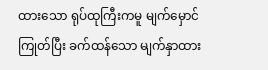ထားသော ရုပ်ထုကြီးကမူ မျက်မှောင်ကြုတ်ပြီး ခက်ထန်သော မျက်နှာထား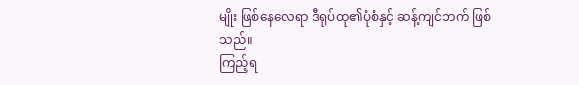မျိုး ဖြစ်နေလေရာ ဒီရုပ်ထု၏ပုံစံနှင့် ဆန့်ကျင်ဘက် ဖြစ်သည်။
ကြည့်ရ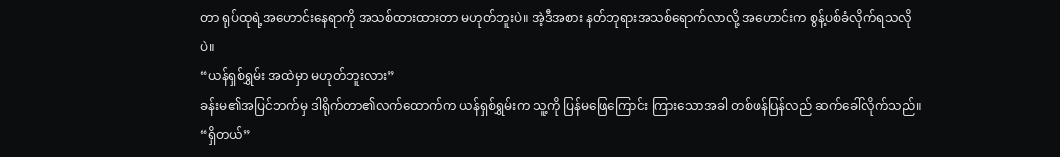တာ ရုပ်ထုရဲ့အဟောင်းနေရာကို အသစ်ထားထားတာ မဟုတ်ဘူးပဲ။ အဲ့ဒီအစား နတ်ဘုရားအသစ်ရောက်လာလို့ အဟောင်းက စွန့်ပစ်ခံလိုက်ရသလိုပဲ။
“ယန်ရှစ်ရွှမ်း အထဲမှာ မဟုတ်ဘူးလား”
ခန်းမ၏အပြင်ဘက်မှ ဒါရိုက်တာ၏လက်ထောက်က ယန်ရှစ်ရွှမ်းက သူ့ကို ပြန်မဖြေကြောင်း ကြားသောအခါ တစ်ဖန်ပြန်လည် ဆက်ခေါ်လိုက်သည်။
“ရှိတယ်”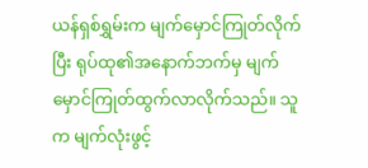ယန်ရှစ်ရွှမ်းက မျက်မှောင်ကြုတ်လိုက်ပြီး ရုပ်ထု၏အနောက်ဘက်မှ မျက်မှောင်ကြုတ်ထွက်လာလိုက်သည်။ သူက မျက်လုံးဖွင့်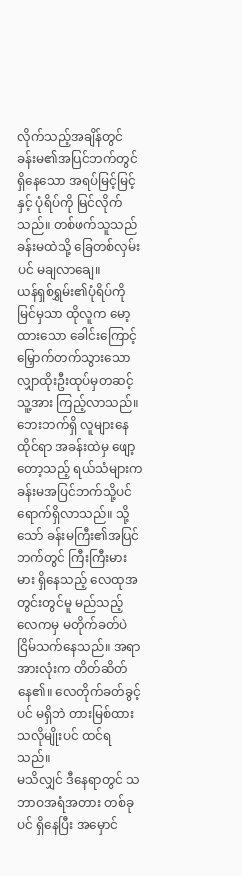လိုက်သည့်အချိန်တွင် ခန်းမ၏အပြင်ဘက်တွင် ရှိနေသော အရပ်မြင့်မြင့်နှင့် ပုံရိပ်ကို မြင်လိုက်သည်။ တစ်ဖက်သူသည် ခန်းမထဲသို့ ခြေတစ်လှမ်းပင် မချလာချေ။
ယန်ရှစ်ရွှမ်း၏ပုံရိပ်ကို မြင်မှသာ ထိုလူက မော့ထားသော ခေါင်းကြောင့် မြှောက်တက်သွားသော လျှာထိုးဦးထုပ်မှတဆင့် သူ့အား ကြည့်လာသည်။
ဘေးဘက်ရှိ လူများနေထိုင်ရာ အခန်းထဲမှ ဖျော့တော့သည့် ရယ်သံများက ခန်းမအပြင်ဘက်သို့ပင် ရောက်ရှိလာသည်။ သို့သော် ခန်းမကြီး၏အပြင်ဘက်တွင် ကြီးကြီးမားမား ရှိနေသည့် လေထုအတွင်းတွင်မူ မည်သည့်လေကမှ မတိုက်ခတ်ပဲ ငြိမ်သက်နေသည်။ အရာအားလုံးက တိတ်ဆိတ်နေ၏။ လေတိုက်ခတ်ခွင့်ပင် မရှိဘဲ တားမြစ်ထားသလိုမျိုးပင် ထင်ရသည်။
မသိလျှင် ဒီနေရာတွင် သဘာဝအရံအတား တစ်ခုပင် ရှိနေပြီး အမှောင်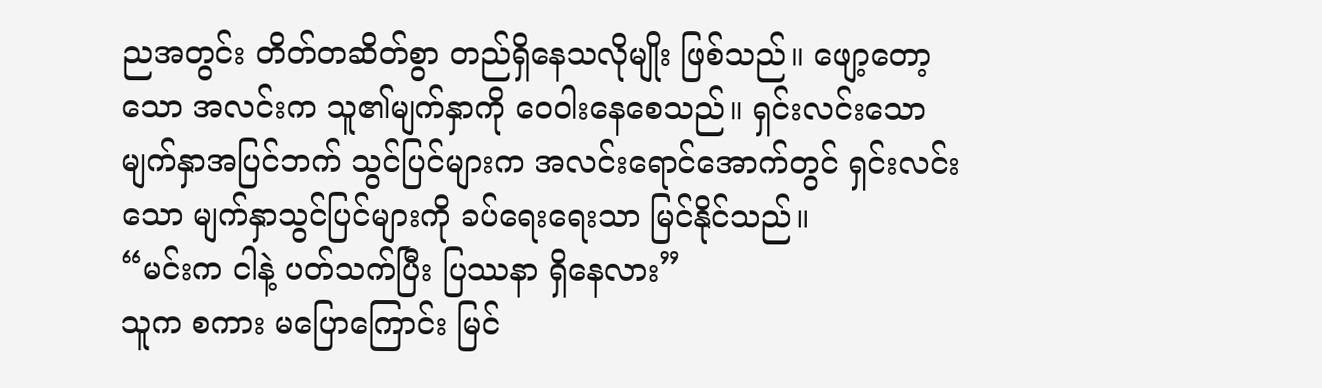ညအတွင်း တိတ်တဆိတ်စွာ တည်ရှိနေသလိုမျိုး ဖြစ်သည်။ ဖျော့တော့သော အလင်းက သူ၏မျက်နှာကို ဝေဝါးနေစေသည်။ ရှင်းလင်းသော မျက်နှာအပြင်ဘက် သွင်ပြင်များက အလင်းရောင်အောက်တွင် ရှင်းလင်းသော မျက်နှာသွင်ပြင်များကို ခပ်ရေးရေးသာ မြင်နိုင်သည်။
“မင်းက ငါနဲ့ ပတ်သက်ပြီး ပြဿနာ ရှိနေလား”
သူက စကား မပြောကြောင်း မြင်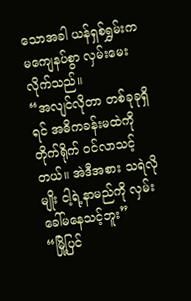သောအခါ ယန်ရှစ်ရွှမ်းက မကျေနပ်စွာ လှမ်းမေးလိုက်သည်။
“အလျင်လိုတာ တစ်ခုခုရှိရင် အဓိကခန်းမထဲကို တိုက်ရိုက် ဝင်လာသင့်တယ်။ အဲဒီအစား သရဲလိုမျိုး ငါ့ရဲ့နာမည်ကို လှမ်းခေါ်မနေသင့်ဘူး”
“မြို့ပြင်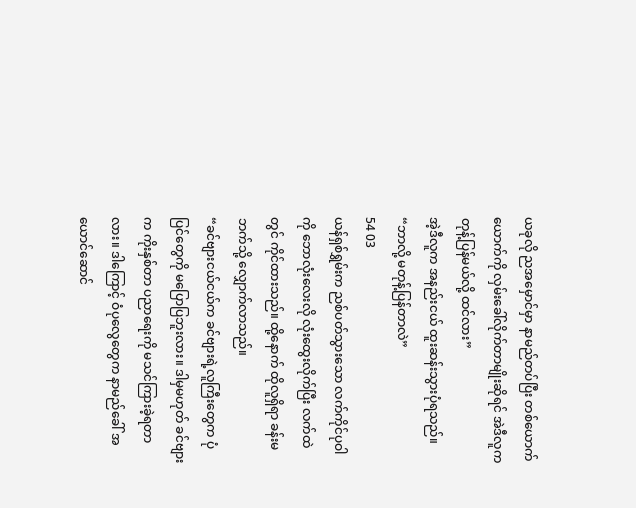ယခုလို ညအမှောင်မှာ နာမည်တပ်ပြီး တစ်ယောက်ယောက်ကို လှမ်းခေါ်လိုက်တာမျိုးဆိုရင် အဲဒီလူက တုန့်ပြန်မယ်လို့ ထင်လား”
အဲ့ဒီလူက အနည်းငယ် ထူးဆန်းသွားပုံရသည်။
“ဘာလို့ မတုန့်ပြန်တာလဲ”
54 03
ယန်ရှစ်ရွှမ်းက ညစ်ပတ်သွားသော လက်ကိုင်ပုဝါကို ဘောလုံးလေးလို လုံးထွေးလိုက်ပြီး လက်ထဲတွင် ကိုင်ထားသည်။ ထို့နောက် ထိုလူရှိရာ ခန်းမဘက်သို့ လျှောက်လာသည်။
“ခင်ဗျားငယ်ငယ်က ခင်ဗျားရဲ့လူကြီးတွေက ပုံပြင်တွေကို မပြောပြဘူးလား။ ဒါမှမဟုတ် ခင်ဗျားက ကိုးနှစ်တာ ပညာရေးကို မသင်ကြားခဲ့ရတာလား။ ဒါကြောင့် ဝံပုလွေတွေက နာမည်ခေါ် အယောင်ဆောင်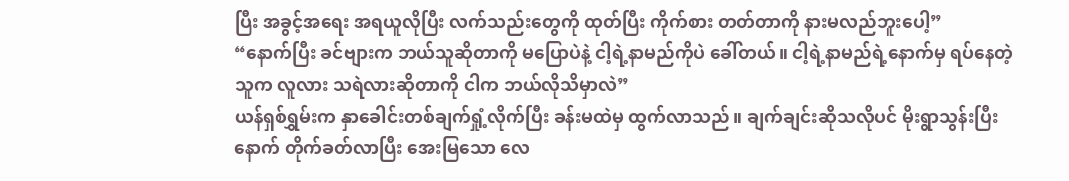ပြီး အခွင့်အရေး အရယူလိုပြီး လက်သည်းတွေကို ထုတ်ပြီး ကိုက်စား တတ်တာကို နားမလည်ဘူးပေါ့”
“နောက်ပြီး ခင်ဗျားက ဘယ်သူဆိုတာကို မပြောပဲနဲ့ ငါ့ရဲ့နာမည်ကိုပဲ ခေါ်တယ်။ ငါ့ရဲ့နာမည်ရဲ့နောက်မှ ရပ်နေတဲ့သူက လူလား သရဲလားဆိုတာကို ငါက ဘယ်လိုသိမှာလဲ”
ယန်ရှစ်ရွှမ်းက နှာခေါင်းတစ်ချက်ရှုံ့လိုက်ပြီး ခန်းမထဲမှ ထွက်လာသည်။ ချက်ချင်းဆိုသလိုပင် မိုးရွာသွန်းပြီးနောက် တိုက်ခတ်လာပြီး အေးမြသော လေ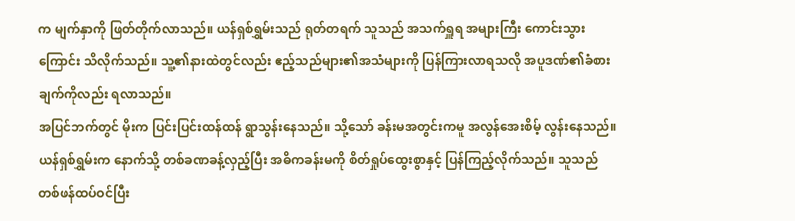က မျက်နှာကို ဖြတ်တိုက်လာသည်။ ယန်ရှစ်ရွှမ်းသည် ရုတ်တရက် သူသည် အသက်ရှူရ အများကြီး ကောင်းသွားကြောင်း သိလိုက်သည်။ သူ့၏နားထဲတွင်လည်း ဧည့်သည်များ၏အသံများကို ပြန်ကြားလာရသလို အပူဒဏ်၏ခံစားချက်ကိုလည်း ရလာသည်။
အပြင်ဘက်တွင် မိုးက ပြင်းပြင်းထန်ထန် ရွာသွန်းနေသည်။ သို့သော် ခန်းမအတွင်းကမူ အလွန်အေးစိမ့် လွန်းနေသည်။
ယန်ရှစ်ရွှမ်းက နောက်သို့ တစ်ခဏခန့်လှည့်ပြီး အဓိကခန်းမကို စိတ်ရှုပ်ထွေးစွာနှင့် ပြန်ကြည့်လိုက်သည်။ သူသည် တစ်ဖန်ထပ်ဝင်ပြီး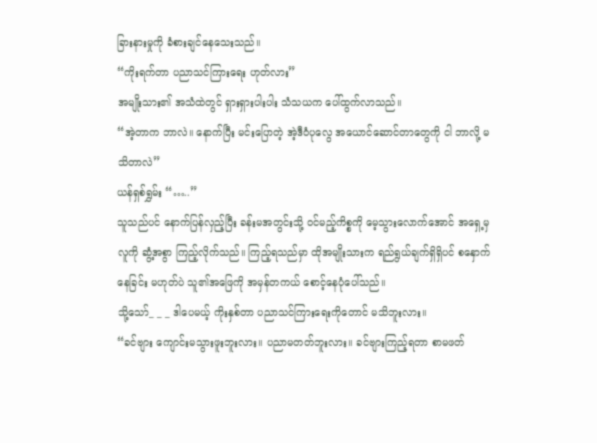ခြားနားမှုကို ခံစားချင်နေသေးသည်။
“ကိုးရက်တာ ပညာသင်ကြားရေး ဟုတ်လား”
အမျိုးသား၏ အသံထဲတွင် ရှားရှားပါးပါး သံသယက ပေါ်ထွက်လာသည်။
“အဲ့တာက ဘာလဲ။ နောက်ပြီး မင်းပြောတဲ့ အဲ့ဒီဝံပုလွေ အယောင်ဆောင်တာတွေကို ငါ ဘာလို့ မသိတာလဲ”
ယန်ရှစ်ရွှမ်း “…..”
သူသည်ပင် နောက်ပြန်လှည့်ပြီး ခန်းမအတွင်းသို့ ဝင်မည့်ကိစ္စကို မေ့သွားလောက်အောင် အရှေ့မှ လူကို ဆွံ့အစွာ ကြည့်လိုက်သည်။ ကြည့်ရသည်မှာ ထိုအမျိုးသားက ရည်ရွယ်ချက်ရှိရှိပင် စနှောက်နေခြင်း မဟုတ်ပဲ သူ၏အဖြေကို အမှန်တကယ် စောင့်နေပုံပေါ်သည်။
သို့သော်_ _ _ ဒါပေမယ့် ကိုးနှစ်တာ ပညာသင်ကြားရေးကိုတောင် မသိဘူးလား။
“ခင်ဗျား ကျောင်းမသွားဖူးဘူးလား။ ပညာမတတ်ဘူးလား။ ခင်ဗျားကြည့်ရတာ စာမဖတ်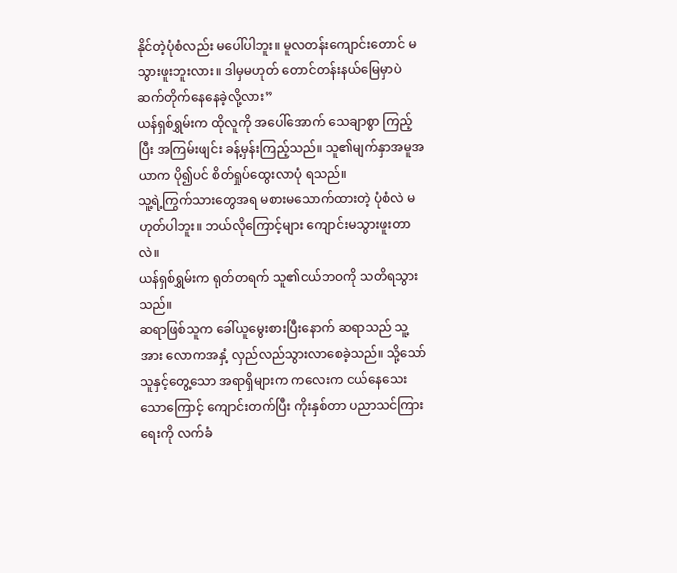နိုင်တဲ့ပုံစံလည်း မပေါ်ပါဘူး။ မူလတန်းကျောင်းတောင် မသွားဖူးဘူးလား။ ဒါမှမဟုတ် တောင်တန်းနယ်မြေမှာပဲ ဆက်တိုက်နေနေခဲ့လို့လား”
ယန်ရှစ်ရွှမ်းက ထိုလူကို အပေါ်အောက် သေချာစွာ ကြည့်ပြီး အကြမ်းဖျင်း ခန့်မှန်းကြည့်သည်။ သူ၏မျက်နှာအမူအယာက ပို၍ပင် စိတ်ရှုပ်ထွေးလာပုံ ရသည်။
သူ့ရဲ့ကြွက်သားတွေအရ မစားမသောက်ထားတဲ့ ပုံစံလဲ မဟုတ်ပါဘူး။ ဘယ်လိုကြောင့်များ ကျောင်းမသွားဖူးတာလဲ။
ယန်ရှစ်ရွှမ်းက ရုတ်တရက် သူ၏ငယ်ဘဝကို သတိရသွားသည်။
ဆရာဖြစ်သူက ခေါ်ယူမွေးစားပြီးနောက် ဆရာသည် သူ့အား လောကအနှံ့ လှည်လည်သွားလာစေခဲ့သည်။ သို့သော် သူနှင့်တွေ့သော အရာရှိများက ကလေးက ငယ်နေသေးသောကြောင့် ကျောင်းတက်ပြီး ကိုးနှစ်တာ ပညာသင်ကြားရေးကို လက်ခံ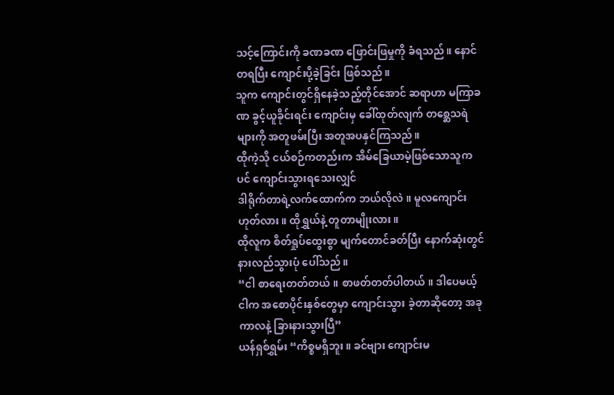သင့်ကြောင်းကို ခဏခဏ ဖြောင်းဖြမှုကို ခံရသည်။ နောင်တရပြီး ကျောင်းပို့ခဲ့ခြင်း ဖြစ်သည်။
သူက ကျောင်းတွင်ရှိနေခဲ့သည့်တိုင်အောင် ဆရာဟာ မကြာခဏ ခွင့်ယူခိုင်းရင်း ကျောင်းမှ ခေါ်ထုတ်လျက် တစ္ဆေသရဲများကို အတူဖမ်းပြီး အတူအပနှင်ကြသည်။
ထိုကဲ့သို ငယ်စဉ်ကတည်းက အိမ်ခြေယာမဲ့ဖြစ်သောသူကပင် ကျောင်းသွားရသေးလျှင်
ဒါရိုက်တာရဲ့လက်ထောက်က ဘယ်လိုလဲ။ မူလကျောင်းဟုတ်လား။ ထိုရွှယ်နဲ့ တူတာမျိုးလား။
ထိုလူက စိတ်ရှုပ်ထွေးစွာ မျက်တောင်ခတ်ပြီး နောက်ဆုံးတွင် နားလည်သွားပုံ ပေါ်သည်။
“ငါ စာရေးတတ်တယ်။ စာဖတ်တတ်ပါတယ်။ ဒါပေမယ့် ငါက အစောပိုင်းနှစ်တွေမှာ ကျောင်းသွား ခဲ့တာဆိုတော့ အခုကာလနဲ့ ခြားနားသွားပြီ”
ယန်ရှစ်ရွှမ်း “ကိစ္စမရှိဘူး။ ခင်ဗျား ကျောင်းမ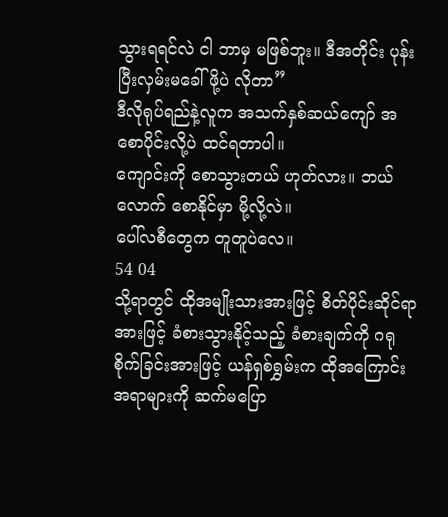သွားရရင်လဲ ငါ ဘာမှ မဖြစ်ဘူး။ ဒီအတိုင်း ပုန်းပြီးလှမ်းမခေါ်ဖို့ပဲ လိုတာ”
ဒီလိုရုပ်ရည်နဲ့လူက အသက်နှစ်ဆယ်ကျော် အစောပိုင်းလို့ပဲ ထင်ရတာပါ။
ကျောင်းကို စောသွားတယ် ဟုတ်လား။ ဘယ်လောက် စောနိုင်မှာ မို့လို့လဲ။
ပေါ်လစီတွေက တူတူပဲလေ။
54 04
သို့ရာတွင် ထိုအမျိုးသားအားဖြင့် စိတ်ပိုင်းဆိုင်ရာအားဖြင့် ခံစားသွားနိုင့်သည့် ခံစားချက်ကို ဂရုစိုက်ခြင်းအားဖြင့် ယန်ရှစ်ရွှမ်းက ထိုအကြောင်းအရာများကို ဆက်မပြော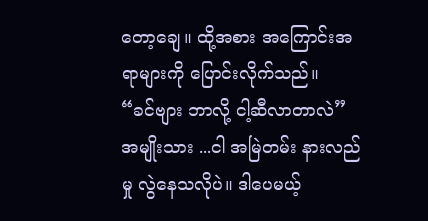တော့ချေ။ ထို့အစား အကြောင်းအရာများကို ပြောင်းလိုက်သည်။
“ခင်ဗျား ဘာလို့ ငါ့ဆီလာတာလဲ”
အမျိုးသား ...ငါ အမြဲတမ်း နားလည်မှု လွဲနေသလိုပဲ။ ဒါပေမယ့်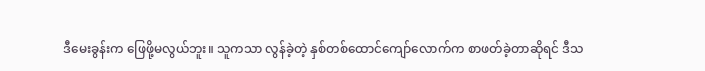ဒီမေးခွန်းက ဖြေဖို့မလွယ်ဘူး။ သူကသာ လွန်ခဲ့တဲ့ နှစ်တစ်ထောင်ကျော်လောက်က စာဖတ်ခဲ့တာဆိုရင် ဒီသ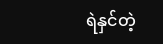ရဲနှင်တဲ့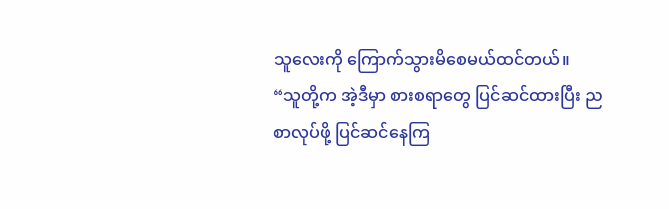သူလေးကို ကြောက်သွားမိစေမယ်ထင်တယ်။
“သူတို့က အဲ့ဒီမှာ စားစရာတွေ ပြင်ဆင်ထားပြီး ညစာလုပ်ဖို့ ပြင်ဆင်နေကြ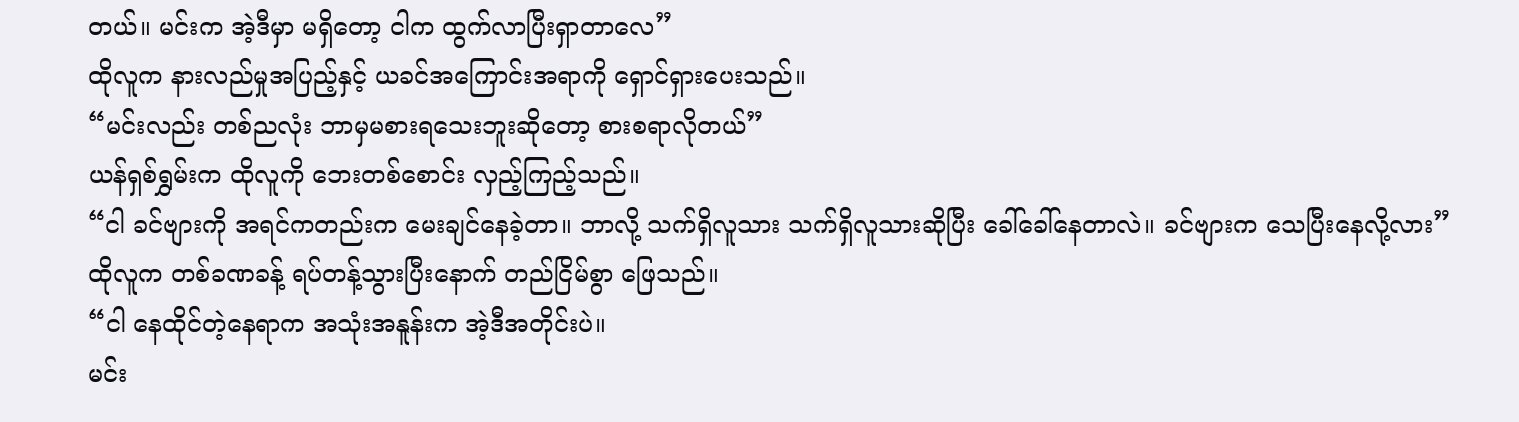တယ်။ မင်းက အဲ့ဒီမှာ မရှိတော့ ငါက ထွက်လာပြီးရှာတာလေ”
ထိုလူက နားလည်မှုအပြည့်နှင့် ယခင်အကြောင်းအရာကို ရှောင်ရှားပေးသည်။
“မင်းလည်း တစ်ညလုံး ဘာမှမစားရသေးဘူးဆိုတော့ စားစရာလိုတယ်”
ယန်ရှစ်ရွှမ်းက ထိုလူကို ဘေးတစ်စောင်း လှည့်ကြည့်သည်။
“ငါ ခင်ဗျားကို အရင်ကတည်းက မေးချင်နေခဲ့တာ။ ဘာလို့ သက်ရှိလူသား သက်ရှိလူသားဆိုပြီး ခေါ်ခေါ်နေတာလဲ။ ခင်ဗျားက သေပြီးနေလို့လား”
ထိုလူက တစ်ခဏခန့် ရပ်တန့်သွားပြီးနောက် တည်ငြိမ်စွာ ဖြေသည်။
“ငါ နေထိုင်တဲ့နေရာက အသုံးအနူန်းက အဲ့ဒီအတိုင်းပဲ။
မင်း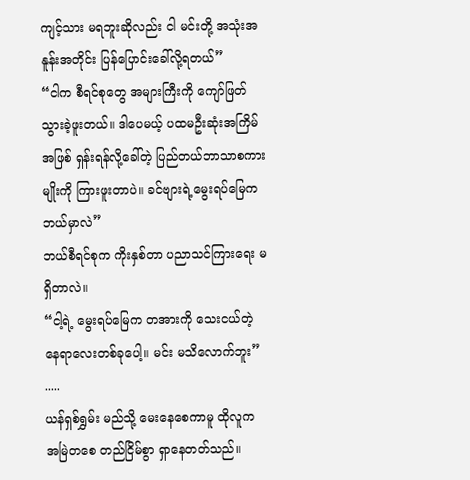ကျင့်သား မရဘူးဆိုလည်း ငါ မင်းတို့ အသုံးအနူန်းအတိုင်း ပြန်ပြောင်းခေါ်လို့ရတယ်”
“ငါက စီရင်စုတွေ အများကြီးကို ကျော်ဖြတ် သွားခဲ့ဖူးတယ်။ ဒါပေမယ့် ပထမဦးဆုံးအကြိမ်အဖြစ် ရှန်းရန်လို့ခေါ်တဲ့ ပြည်တယ်ဘာသာစကားမျိုးကို ကြားဖူးတာပဲ။ ခင်ဗျားရဲ့မွေးရပ်မြေက ဘယ်မှာလဲ”
ဘယ်စီရင်စုက ကိုးနှစ်တာ ပညာသင်ကြားရေး မရှိတာလဲ။
“ငါ့ရဲ့ မွေးရပ်မြေက တအားကို သေးငယ်တဲ့ နေရာလေးတစ်ခုပေါ့။ မင်း မသိလောက်ဘူး”
.....
ယန်ရှစ်ရွှမ်း မည်သို့ မေးနေစေကာမူ ထိုလူက အမြဲတစေ တည်ငြိမ်စွာ ရှာနေတတ်သည်။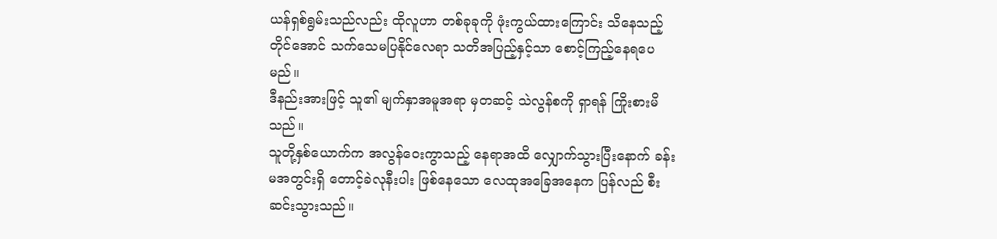ယန်ရှစ်ရွမ်းသည်လည်း ထိုလူဟာ တစ်ခုခုကို ဖုံးကွယ်ထားကြောင်း သိနေသည့်တိုင်အောင် သက်သေမပြနိုင်လေရာ သတိအပြည့်နှင့်သာ စောင့်ကြည့်နေရပေမည်။
ဒီနည်းအားဖြင့် သူ၏ မျက်နှာအမူအရာ မှတဆင့် သဲလွန်စကို ရှာရန် ကြိုးစားမိသည်။
သူတို့နှစ်ယောက်က အလွန်ဝေးကွာသည့် နေရာအထိ လျှောက်သွားပြီးနောက် ခန်းမအတွင်းရှိ တောင့်ခဲလုနီးပါး ဖြစ်နေသော လေထုအခြေအနေက ပြန်လည် စီးဆင်းသွားသည်။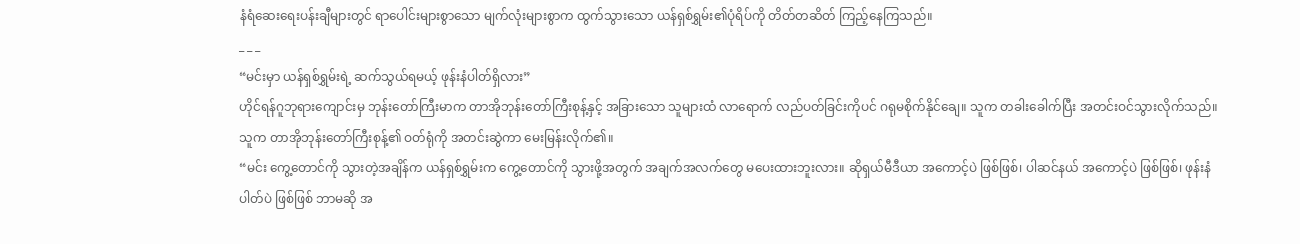နံရံဆေးရေးပန်းချီများတွင် ရာပေါင်းများစွာသော မျက်လုံးများစွာက ထွက်သွားသော ယန်ရှစ်ရွှမ်း၏ပုံရိပ်ကို တိတ်တဆိတ် ကြည့်နေကြသည်။
_ _ _
“မင်းမှာ ယန်ရှစ်ရွှမ်းရဲ့ ဆက်သွယ်ရမယ့် ဖုန်းနံပါတ်ရှိလား”
ဟိုင်ရန်ဂူဘုရားကျောင်းမှ ဘုန်းတော်ကြီးမာက တာအိုဘုန်းတော်ကြီးစုန့်နှင့် အခြားသော သူများထံ လာရောက် လည်ပတ်ခြင်းကိုပင် ဂရုမစိုက်နိုင်ချေ။ သူက တခါးခေါက်ပြီး အတင်းဝင်သွားလိုက်သည်။ သူက တာအိုဘုန်းတော်ကြီးစုန့်၏ ဝတ်ရုံကို အတင်းဆွဲကာ မေးမြန်းလိုက်၏။
“မင်း ကွေ့တောင်ကို သွားတဲ့အချိန်က ယန်ရှစ်ရွှမ်းက ကွေ့တောင်ကို သွားဖို့အတွက် အချက်အလက်တွေ မပေးထားဘူးလား။ ဆိုရှယ်မီဒီယာ အကောင့်ပဲ ဖြစ်ဖြစ်၊ ပါဆင်နယ် အကောင့်ပဲ ဖြစ်ဖြစ်၊ ဖုန်းနံပါတ်ပဲ ဖြစ်ဖြစ် ဘာမဆို အ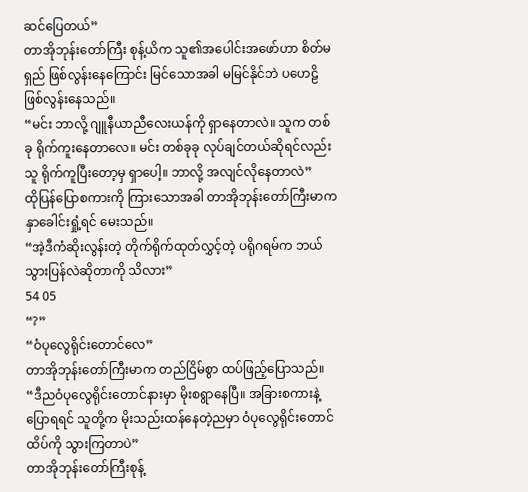ဆင်ပြေတယ်”
တာအိုဘုန်းတော်ကြီး စုန့်ယိက သူ၏အပေါင်းအဖော်ဟာ စိတ်မရှည် ဖြစ်လွန်းနေကြောင်း မြင်သောအခါ မမြင်နိုင်ဘဲ ပဟေဠိဖြစ်လွန်းနေသည်။
“မင်း ဘာလို့ ဂျူနီယာညီလေးယန်ကို ရှာနေတာလဲ။ သူက တစ်ခု ရိုက်ကူးနေတာလေ။ မင်း တစ်ခုခု လုပ်ချင်တယ်ဆိုရင်လည်း သူ ရိုက်ကူပြီးတော့မှ ရှာပေါ့။ ဘာလို့ အလျင်လိုနေတာလဲ”
ထိုပြန်ပြောစကားကို ကြားသောအခါ တာအိုဘုန်းတော်ကြီးမာက နှာခေါင်းရှုံ့ရင် မေးသည်။
“အဲ့ဒီကံဆိုးလွန်းတဲ့ တိုက်ရိုက်ထုတ်လွှင့်တဲ့ ပရိုဂရမ်က ဘယ်သွားပြန်လဲဆိုတာကို သိလား”
54 05
“?”
“ဝံပုလွေရိုင်းတောင်လေ”
တာအိုဘုန်းတော်ကြီးမာက တည်ငြိမ်စွာ ထပ်ဖြည့်ပြောသည်။
“ဒီညဝံပုလွေရိုင်းတောင်နားမှာ မိုးစရွာနေပြီ။ အခြားစကားနဲ့ ပြောရရင် သူတို့က မိုးသည်းထန်နေတဲ့ညမှာ ဝံပုလွေရိုင်းတောင်ထိပ်ကို သွားကြတာပဲ”
တာအိုဘုန်းတော်ကြီးစုန့်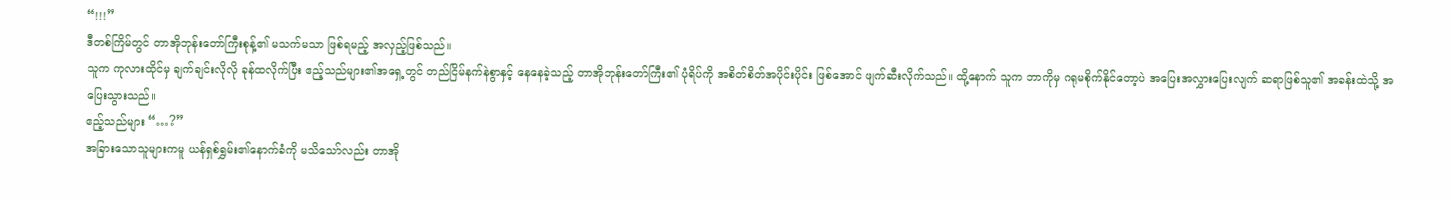“!!!”
ဒီတစ်ကြိမ်တွင် တာအိုဘုန်းတော်ကြီးစုန့်၏ မသက်မသာ ဖြစ်ရမည့် အလှည့်ဖြစ်သည်။
သူက ကုလားထိုင်မှ ချက်ချင်းလိုလို ခုန်ထလိုက်ပြီး ဧည့်သည်များ၏အရှေ့တွင် တည်ငြိမ်နက်နဲစွာနှင့် နေနေခဲ့သည့် တာအိုဘုန်းတော်ကြီး၏ ပုံရိပ်ကို အစိတ်စိတ်အပိုင်းပိုင်း ဖြစ်အောင် ဖျက်ဆီးလိုက်သည်။ ထို့နောက် သူက ဘာကိုမှ ဂရုမစိုက်နိုင်တော့ပဲ အပြေးအလွှားပြေးလျက် ဆရာဖြစ်သူ၏ အခန်းထဲသို့ အပြေးသွားသည်။
ဧည့်သည်များ “…?”
အခြားသောသူများကမူ ယန်ရှစ်ရွှမ်း၏နောက်ခံကို မသိသော်လည်း တာအို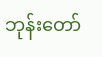ဘုန်းတော်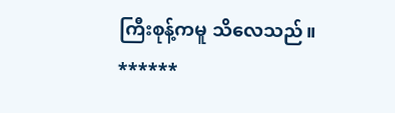ကြီးစုန့်ကမူ သိလေသည်။
******